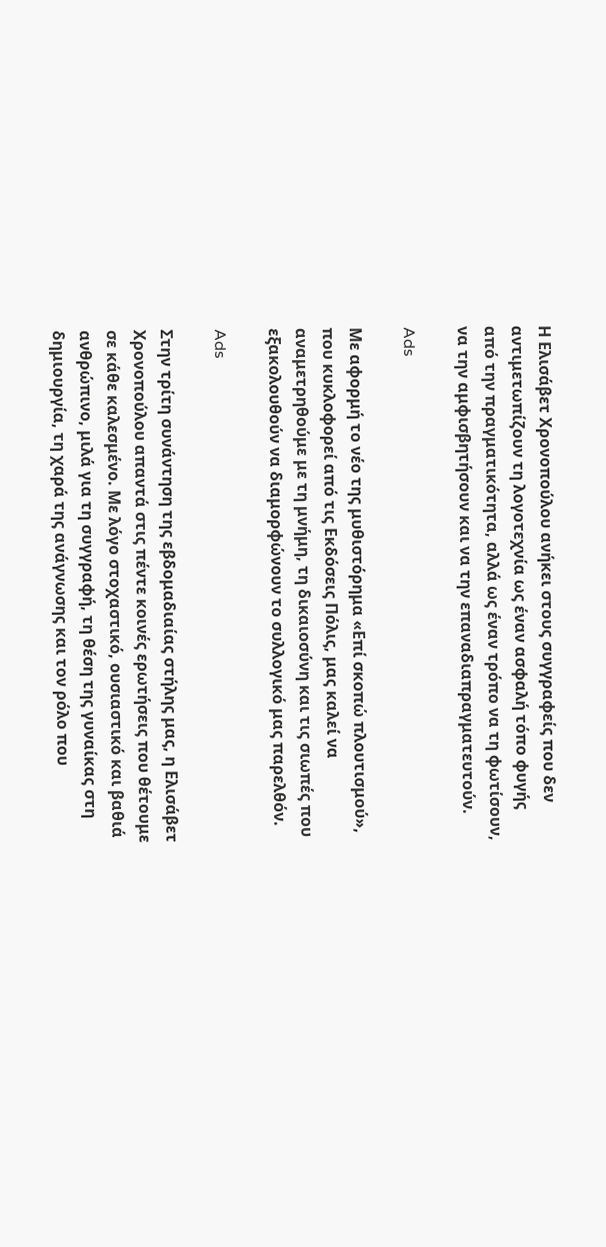Η Ελισάβετ Χρονοπούλου ανήκει στους συγγραφείς που δεν αντιμετωπίζουν τη λογοτεχνία ως έναν ασφαλή τόπο φυγής από την πραγματικότητα, αλλά ως έναν τρόπο να τη φωτίσουν, να την αμφισβητήσουν και να την επαναδιαπραγματευτούν.

Ads

Με αφορμή το νέο της μυθιστόρημα «Επί σκοπώ πλουτισμού», που κυκλοφορεί από τις Εκδόσεις Πόλις, μας καλεί να αναμετρηθούμε με τη μνήμη, τη δικαιοσύνη και τις σιωπές που εξακολουθούν να διαμορφώνουν το συλλογικό μας παρελθόν.

Ads

Στην τρίτη συνάντηση της εβδομαδιαίας στήλης μας, η Ελισάβετ Χρονοπούλου απαντά στις πέντε κοινές ερωτήσεις που θέτουμε σε κάθε καλεσμένο. Με λόγο στοχαστικό, ουσιαστικό και βαθιά ανθρώπινο, μιλά για τη συγγραφή, τη θέση της γυναίκας στη δημιουργία, τη χαρά της ανάγνωσης και τον ρόλο που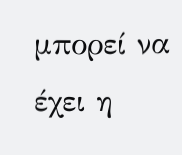μπορεί να έχει η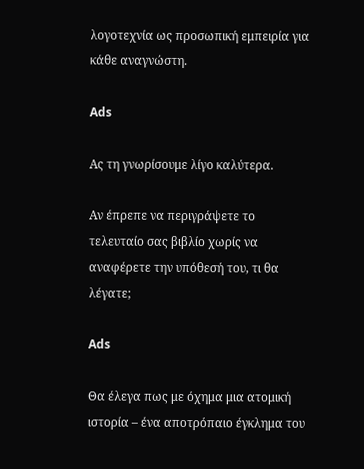λογοτεχνία ως προσωπική εμπειρία για κάθε αναγνώστη.

Ads

Ας τη γνωρίσουμε λίγο καλύτερα.

Αν έπρεπε να περιγράψετε το τελευταίο σας βιβλίο χωρίς να αναφέρετε την υπόθεσή του, τι θα λέγατε;

Ads

Θα έλεγα πως με όχημα μια ατομική ιστορία – ένα αποτρόπαιο έγκλημα του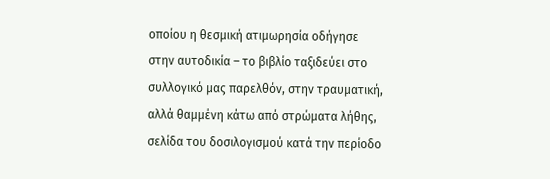οποίου η θεσμική ατιμωρησία οδήγησε στην αυτοδικία – το βιβλίο ταξιδεύει στο συλλογικό μας παρελθόν, στην τραυματική, αλλά θαμμένη κάτω από στρώματα λήθης, σελίδα του δοσιλογισμού κατά την περίοδο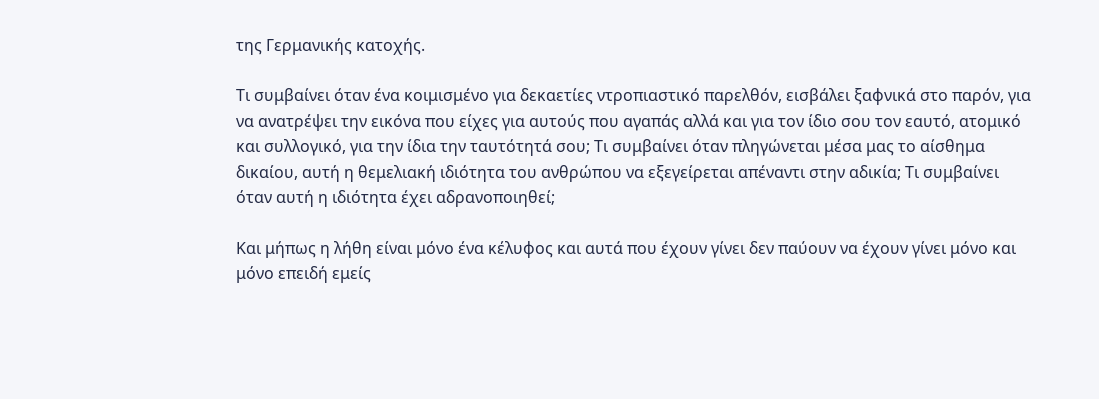της Γερμανικής κατοχής.

Τι συμβαίνει όταν ένα κοιμισμένο για δεκαετίες ντροπιαστικό παρελθόν, εισβάλει ξαφνικά στο παρόν, για να ανατρέψει την εικόνα που είχες για αυτούς που αγαπάς αλλά και για τον ίδιο σου τον εαυτό, ατομικό και συλλογικό, για την ίδια την ταυτότητά σου; Τι συμβαίνει όταν πληγώνεται μέσα μας το αίσθημα δικαίου, αυτή η θεμελιακή ιδιότητα του ανθρώπου να εξεγείρεται απέναντι στην αδικία; Τι συμβαίνει όταν αυτή η ιδιότητα έχει αδρανοποιηθεί;

Και μήπως η λήθη είναι μόνο ένα κέλυφος και αυτά που έχουν γίνει δεν παύουν να έχουν γίνει μόνο και μόνο επειδή εμείς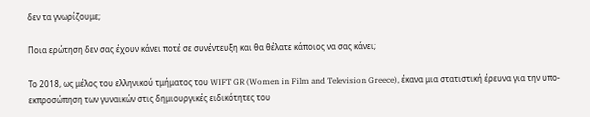δεν τα γνωρίζουμε;

Ποια ερώτηση δεν σας έχουν κάνει ποτέ σε συνέντευξη και θα θέλατε κάποιος να σας κάνει;

Το 2018, ως μέλος του ελληνικού τμήματος του WIFT GR (Women in Film and Television Greece), έκανα μια στατιστική έρευνα για την υπο-εκπροσώπηση των γυναικών στις δημιουργικές ειδικότητες του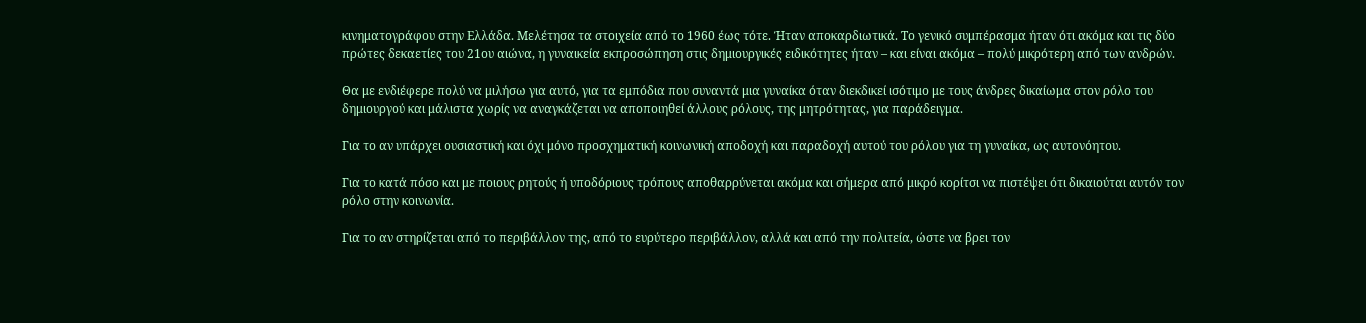κινηματογράφου στην Ελλάδα. Μελέτησα τα στοιχεία από το 1960 έως τότε. Ήταν αποκαρδιωτικά. Το γενικό συμπέρασμα ήταν ότι ακόμα και τις δύο πρώτες δεκαετίες του 21ου αιώνα, η γυναικεία εκπροσώπηση στις δημιουργικές ειδικότητες ήταν – και είναι ακόμα – πολύ μικρότερη από των ανδρών.

Θα με ενδιέφερε πολύ να μιλήσω για αυτό, για τα εμπόδια που συναντά μια γυναίκα όταν διεκδικεί ισότιμο με τους άνδρες δικαίωμα στον ρόλο του δημιουργού και μάλιστα χωρίς να αναγκάζεται να αποποιηθεί άλλους ρόλους, της μητρότητας, για παράδειγμα.

Για το αν υπάρχει ουσιαστική και όχι μόνο προσχηματική κοινωνική αποδοχή και παραδοχή αυτού του ρόλου για τη γυναίκα, ως αυτονόητου.

Για το κατά πόσο και με ποιους ρητούς ή υποδόριους τρόπους αποθαρρύνεται ακόμα και σήμερα από μικρό κορίτσι να πιστέψει ότι δικαιούται αυτόν τον ρόλο στην κοινωνία.

Για το αν στηρίζεται από το περιβάλλον της, από το ευρύτερο περιβάλλον, αλλά και από την πολιτεία, ώστε να βρει τον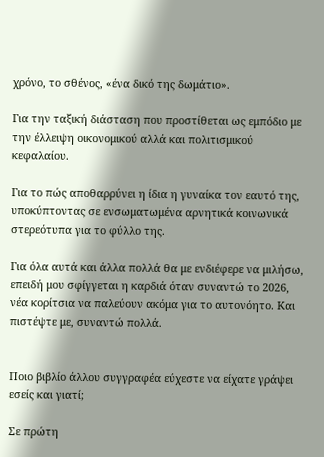χρόνο, το σθένος, «ένα δικό της δωμάτιο».

Για την ταξική διάσταση που προστίθεται ως εμπόδιο με την έλλειψη οικονομικού αλλά και πολιτισμικού κεφαλαίου.

Για το πώς αποθαρρύνει η ίδια η γυναίκα τον εαυτό της, υποκύπτοντας σε ενσωματωμένα αρνητικά κοινωνικά στερεότυπα για το φύλλο της.

Για όλα αυτά και άλλα πολλά θα με ενδιέφερε να μιλήσω, επειδή μου σφίγγεται η καρδιά όταν συναντώ το 2026, νέα κορίτσια να παλεύουν ακόμα για το αυτονόητο. Και πιστέψτε με, συναντώ πολλά.


Ποιο βιβλίο άλλου συγγραφέα εύχεστε να είχατε γράψει εσείς και γιατί;

Σε πρώτη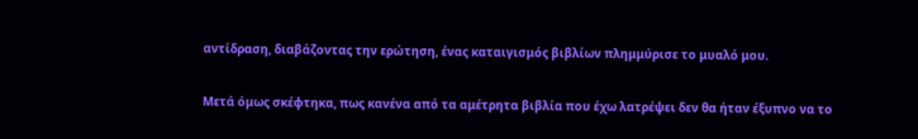αντίδραση, διαβάζοντας την ερώτηση, ένας καταιγισμός βιβλίων πλημμύρισε το μυαλό μου.

Μετά όμως σκέφτηκα, πως κανένα από τα αμέτρητα βιβλία που έχω λατρέψει δεν θα ήταν έξυπνο να το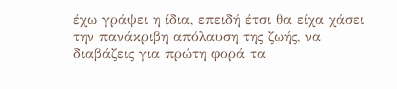έχω γράψει η ίδια, επειδή έτσι θα είχα χάσει την πανάκριβη απόλαυση της ζωής, να διαβάζεις για πρώτη φορά τα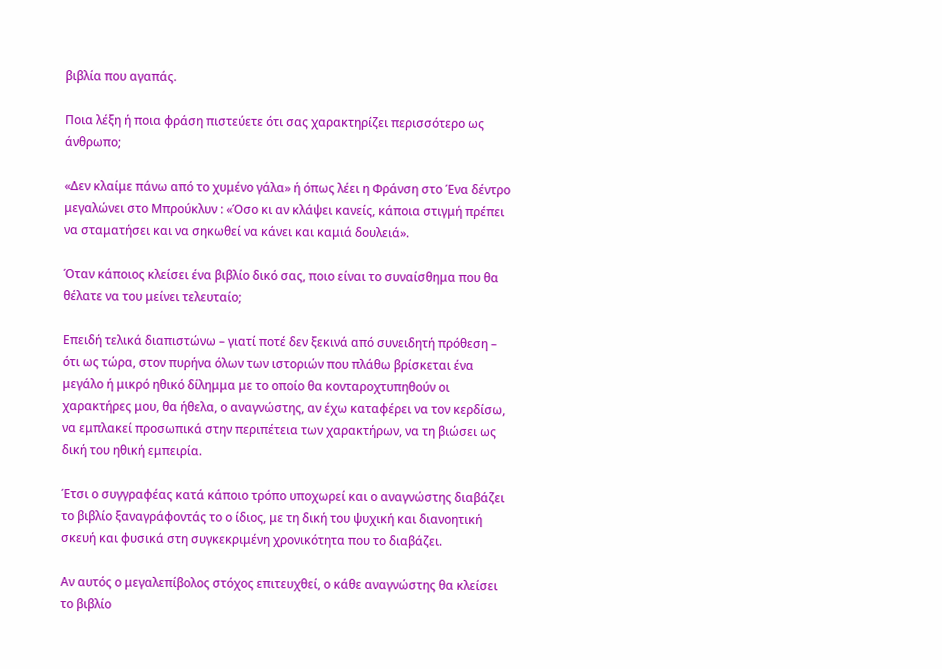βιβλία που αγαπάς.

Ποια λέξη ή ποια φράση πιστεύετε ότι σας χαρακτηρίζει περισσότερο ως άνθρωπο;

«Δεν κλαίμε πάνω από το χυμένο γάλα» ή όπως λέει η Φράνση στο Ένα δέντρο μεγαλώνει στο Μπρούκλυν : «Όσο κι αν κλάψει κανείς, κάποια στιγμή πρέπει να σταματήσει και να σηκωθεί να κάνει και καμιά δουλειά».

Όταν κάποιος κλείσει ένα βιβλίο δικό σας, ποιο είναι το συναίσθημα που θα θέλατε να του μείνει τελευταίο;

Επειδή τελικά διαπιστώνω – γιατί ποτέ δεν ξεκινά από συνειδητή πρόθεση – ότι ως τώρα, στον πυρήνα όλων των ιστοριών που πλάθω βρίσκεται ένα μεγάλο ή μικρό ηθικό δίλημμα με το οποίο θα κονταροχτυπηθούν οι χαρακτήρες μου, θα ήθελα, ο αναγνώστης, αν έχω καταφέρει να τον κερδίσω, να εμπλακεί προσωπικά στην περιπέτεια των χαρακτήρων, να τη βιώσει ως δική του ηθική εμπειρία.

Έτσι ο συγγραφέας κατά κάποιο τρόπο υποχωρεί και ο αναγνώστης διαβάζει το βιβλίο ξαναγράφοντάς το ο ίδιος, με τη δική του ψυχική και διανοητική σκευή και φυσικά στη συγκεκριμένη χρονικότητα που το διαβάζει.

Αν αυτός ο μεγαλεπίβολος στόχος επιτευχθεί, ο κάθε αναγνώστης θα κλείσει το βιβλίο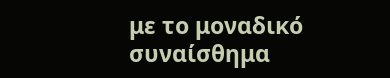με το μοναδικό συναίσθημα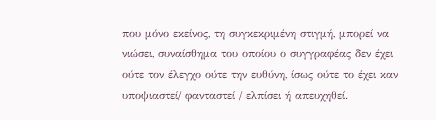που μόνο εκείνος, τη συγκεκριμένη στιγμή, μπορεί να νιώσει, συναίσθημα του οποίου ο συγγραφέας δεν έχει ούτε τον έλεγχο ούτε την ευθύνη, ίσως ούτε το έχει καν υποψιαστεί/ φανταστεί / ελπίσει ή απευχηθεί.